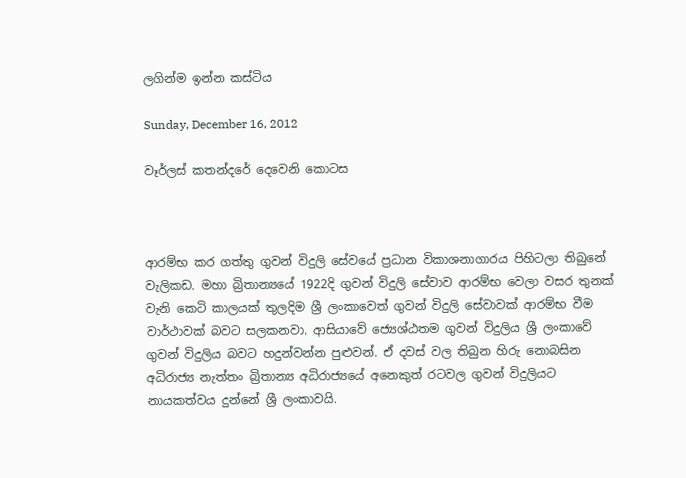ලගින්ම ඉන්න කස්ටිය

Sunday, December 16, 2012

වෑර්ලස් කතන්දරේ දෙවෙනි කොටස



ආරම්භ කර ගත්තු ගුවන් විදුලි සේවයේ ප්‍රධාන විකාශනාගාරය පිහිටලා තිබුනේ වැලිකඩ. මහා බ්‍රිතාන්‍යයේ 1922දි ගුවන් විදුලි සේවාව ආරම්භ වෙලා වසර තුනක් වැනි කෙටි කාලයක් තුලදිම ශ්‍රී ලංකාවෙත් ගුවන් විදුලි සේවාවක් ආරම්භ වීම වාර්ථාවක් බවට සලකනවා. ආසියාවේ ජ්‍යෙශ්ඨතම ගුවන් විදුලිය ශ්‍රී ලංකාවේ ගුවන් විදුලිය බවට හදුන්වන්න පුළුවන්. ඒ දවස් වල තිබුන හිරු නොබසින අධිරාජ්‍ය නැත්තං බ්‍රිතාන්‍ය අධිරාජ්‍යයේ අනෙකුත් රටවල ගුවන් විදුලියට නායකත්වය දුන්නේ ශ්‍රී ලංකාවයි.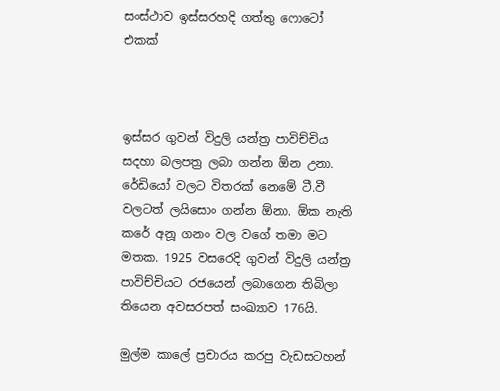සංස්ථාව ඉස්සරහදි ගත්තු ෆොටෝ එකක්



ඉස්සර ගුවන් විදුලි යන්ත්‍ර පාවිච්චිය සදහා බලපත්‍ර ලබා ගන්න ඕන උනා. රේඩියෝ වලට විතරක් නෙමේ ටී.වී වලටත් ලයිසොං ගන්න ඕනා. ඕක නැති කරේ අනූ ගනං වල වගේ තමා මට මතක. 1925 වසරෙදි ගුවන් විදුලි යන්ත්‍ර පාවිච්චියට රජයෙන් ලබාගෙන තිබිලා තියෙන අවසරපත් සංඛ්‍යාව 176යි.

මුල්ම කාලේ ප්‍රචාරය කරපු වැඩසටහන්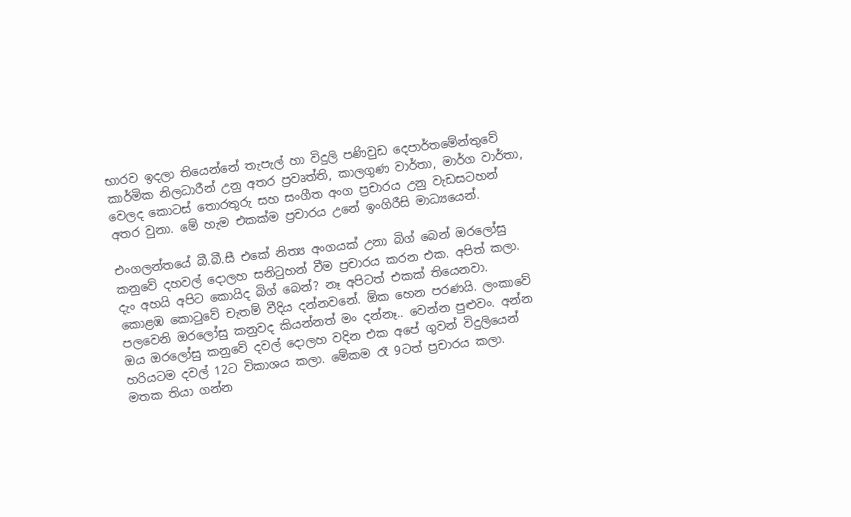භාරව ඉදලා තියෙන්නේ තැපැල් හා විදුලි පණිවුඩ දෙපාර්තමේන්තුවේ කාර්මික නිලධාරීන් උනු අතර ප්‍රවෘත්ති, කාලගුණ වාර්තා, මාර්ග වාර්තා, වෙලද කොටස් තොරතුරු සහ සංගීත අංග ප්‍රචාරය උනු වැඩසටහන් අතර වුනා. මේ හැම එකක්ම ප්‍රචාරය උනේ ඉංගිරීසි මාධ්‍යයෙන්.

එංගලන්තයේ බී.බී.සී එකේ නිත්‍ය අංගයක් උනා බිග් බෙන් ඔරලෝසු කනුවේ දහවල් දොලහ සනිටුහන් වීම ප්‍රචාරය කරන එක. අපිත් කලා. දැං අහයි අපිට කොයිද බිග් බෙන්? නෑ අපිටත් එකක් තියෙනවා. කොළඹ කොටුවේ චැතම් වීදිය දන්නවනේ. ඕක හෙන පරණයි. ලංකාවේ පලවෙනි ඔරලෝසු කනුවද කියන්නත් මං දන්නෑ.. වෙන්න පුළුවං. අන්න ඔය ඔරලෝසු කනුවේ දවල් දොලහ වදින එක අපේ ගුවන් විදුලියෙන් හරියටම දවල් 12ට විකාශය කලා. මේකම රෑ 9ටත් ප්‍රචාරය කලා. මතක තියා ගන්න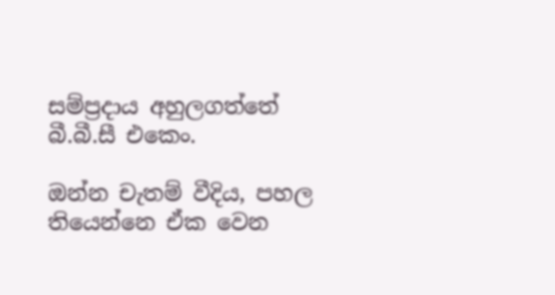සම්ප්‍රදාය අහුලගත්තේ බී.බී.සී එකෙං.

ඔන්න චැතම් වීදිය, පහල තියෙන්නෙ ඒක වෙන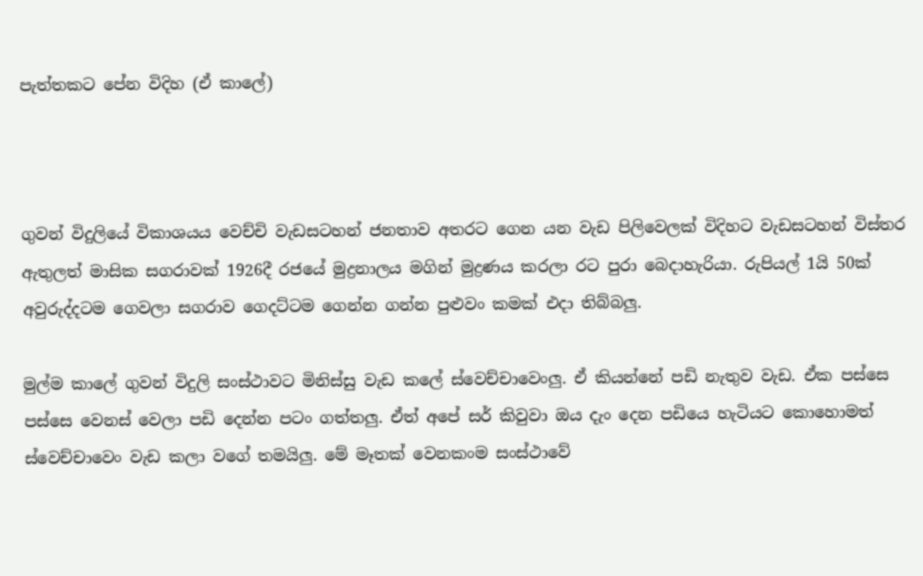පැත්තකට පේන විදිහ (ඒ කාලේ)



ගුවන් විදුලියේ විකාශයය වෙච්චි වැඩසටහන් ජනතාව අතරට ගෙන යන වැඩ පිලිවෙලක් විදිහට වැඩසටහන් විස්තර ඇතුලත් මාසික සගරාවක් 1926දී රජයේ මුද්‍රනාලය මගින් මුද්‍රණය කරලා රට පුරා බෙදාහැරියා. රුපියල් 1යි 50ක් අවුරුද්දටම ගෙවලා සගරාව ගෙදට්ටම ගෙන්න ගන්න පුළුවං කමක් එදා තිබ්බලු.

මුල්ම කාලේ ගුවන් විදුලි සංස්ථාවට මිනිස්සු වැඩ කලේ ස්වෙච්චාවෙංලු. ඒ කියන්නේ පඩි නැතුව වැඩ. ඒක පස්සෙ පස්සෙ වෙනස් වෙලා පඩි දෙන්න පටං ගත්තලු. ඒත් අපේ සර් කිවුවා ඔය දැං දෙන පඩියෙ හැටියට කොහොමත් ස්වෙච්චාවෙං වැඩ කලා වගේ තමයිලු. මේ මෑතක් වෙනකංම සංස්ථාවේ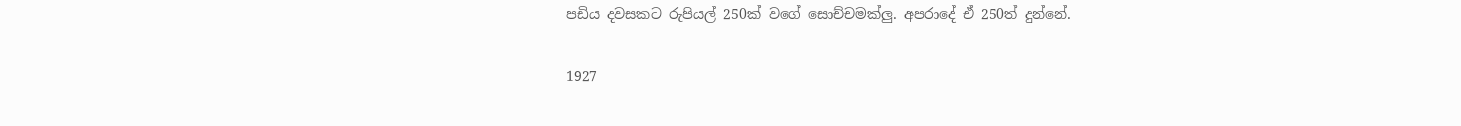පඩිය දවසකට රුපියල් 250ක් වගේ සොච්චමක්ලු. අපරාදේ ඒ 250ත් දුන්නේ.

1927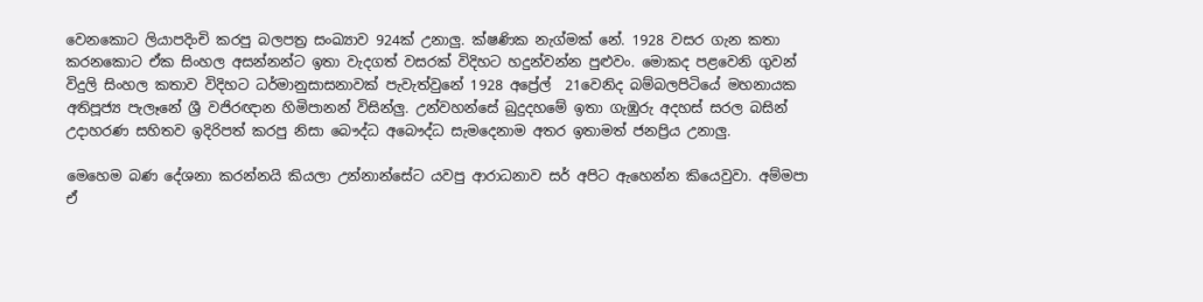වෙනකොට ලියාපදිංචි කරපු බලපත්‍ර සංඛ්‍යාව 924ක් උනාලු. ක්ෂණික නැග්මක් නේ. 1928 වසර ගැන කතා කරනකොට ඒක සිංහල අසන්නන්ට ඉතා වැදගත් වසරක් විදිහට හදුන්වන්න පුළුවං. මොකද පළවෙනි ගුවන් විදුලි සිංහල කතාව විදිහට ධර්මානුසාසනාවක් පැවැත්වුනේ 1928 අප්‍රේල්  21වෙනිද බම්බලපිටියේ මහනායක අතිපූජ්‍ය පැලෑනේ ශ්‍රී වජිරඥාන හිමිපානන් විසින්ලු. උන්වහන්සේ බුදුදහමේ ඉතා ගැඹුරු අදහස් සරල බසින් උදාහරණ සහිතව ඉදිරිපත් කරපු නිසා බෞද්ධ අබෞද්ධ සැමදෙනාම අතර ඉතාමත් ජනප්‍රිය උනාලු.

මෙහෙම බණ දේශනා කරන්නයි කියලා උන්නාන්සේට යවපු ආරාධනාව සර් අපිට ඇහෙන්න කියෙවුවා. අම්මපා ඒ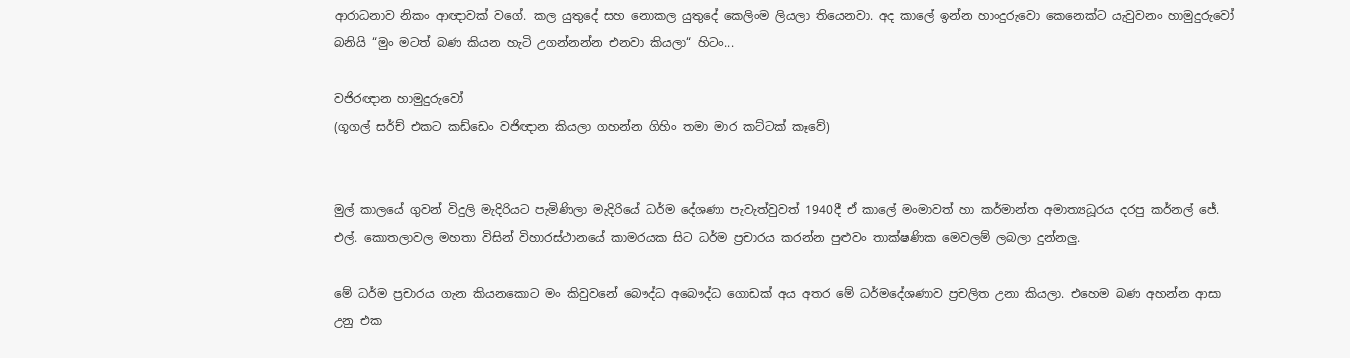ආරාධනාව නිකං ආඥාවක් වගේ. කල යුතුදේ සහ නොකල යුතුදේ කෙලිංම ලියලා තියෙනවා. අද කාලේ ඉන්න හාංදුරුවො කෙනෙක්ට යැවුවනං හාමුදුරුවෝ බනියි “මුං මටත් බණ කියන හැටි උගන්නන්න එනවා කියලා“ හිටං...

වජිරඥාන හාමුදුරුවෝ
(ගූගල් සර්ච් එකට කඩ්ඩෙං වජිඥාන කියලා ගහන්න ගිහිං තමා මාර කට්ටක් කෑවේ)


මුල් කාලයේ ගුවන් විදුලි මැදිරියට පැමිණිලා මැදිරියේ ධර්ම දේශණා පැවැත්වුවත් 1940දී ඒ කාලේ මංමාවත් හා කර්මාන්ත අමාත්‍යධූරය දරපු කර්නල් ජේ. එල්. කොතලාවල මහතා විසින් විහාරස්ථානයේ කාමරයක සිට ධර්ම ප්‍රචාරය කරන්න පුළුවං තාක්ෂණික මෙවලම් ලබලා දුන්නලු.

මේ ධර්ම ප්‍රචාරය ගැන කියනකොට මං කිවුවනේ බෞද්ධ අබෞද්ධ ගොඩක් අය අතර මේ ධර්මදේශණාව ප්‍රචලිත උනා කියලා. එහෙම බණ අහන්න ආසා උනු එක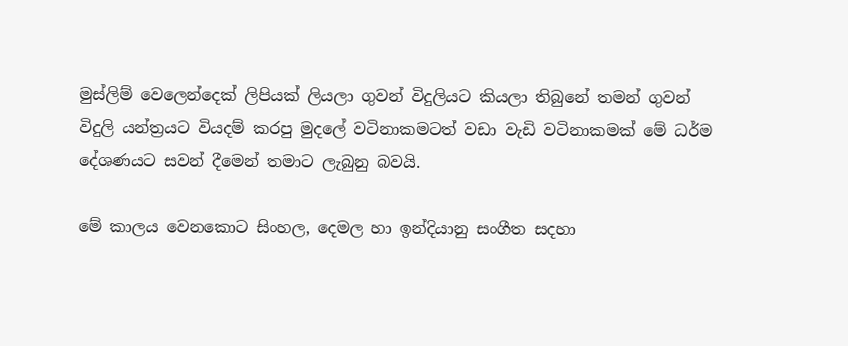මුස්ලිම් වෙලෙන්දෙක් ලිපියක් ලියලා ගුවන් විදුලියට කියලා තිබුනේ තමන් ගුවන් විදුලි යන්ත්‍රයට වියදම් කරපු මුදලේ වටිනාකමටත් වඩා වැඩි වටිනාකමක් මේ ධර්ම දේශණයට සවන් දීමෙන් තමාට ලැබුනු බවයි.

මේ කාලය වෙනකොට සිංහල, දෙමල හා ඉන්දියානු සංගීත සදහා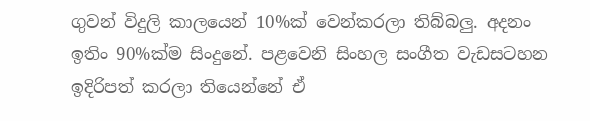ගුවන් විදුලි කාලයෙන් 10%ක් වෙන්කරලා තිබ්බලු. අදනං ඉතිං 90%ක්ම සිංදුනේ. පළවෙනි සිංහල සංගීත වැඩසටහන ඉදිරිපත් කරලා තියෙන්නේ ඒ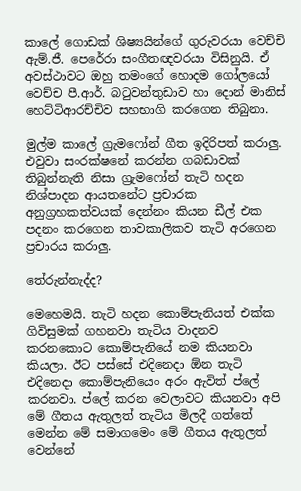කාලේ ගොඩක් ශිෂ්‍යයින්ගේ ගුරුවරයා වෙච්චි ඇම්.ජී. පෙරේරා සංගීතඥවරයා විසිනුයි. ඒ අවස්ථාවට ඔහු තමංගේ හොදම ගෝලයෝ වෙච්ච පී.ආර්. බටුවන්තුඩාව හා දොන් මානිස් හෙට්ටිආරච්චිව සහභාගි කරගෙන තිබුනා.

මුල්ම කාලේ ග්‍රැමෆෝන් ගීත ඉදිරිපත් කරාලු. එවුවා සංරක්ෂනේ කරන්න ගබඩාවක් තිබුන්නැති නිසා ග්‍රැමෆෝන් තැටි හදන නිශ්පාදන ආයතනේට ප්‍රචාරක අනුග්‍රහකත්වයක් දෙන්නං කියන ඩීල් එක පදනං කරගෙන තාවකාලිකව තැටි අරගෙන ප්‍රචාරය කරාලු.

තේරුන්නැද්ද?

මෙහෙමයි. තැටි හදන කොම්පැනියත් එක්ක ගිවිසුමක් ගහනවා තැටිය වාදනව කරනකොට කොම්පැනියේ නම කියනවා කියලා. ඊට පස්සේ එදිනෙදා ඕන තැටි එදිනෙදා කොම්පැනියෙං අරං ඇවිත් ප්ලේ කරනවා. ප්ලේ කරන වෙලාවට කියනවා අපි මේ ගීතය ඇතුලත් තැටිය මිලදී ගත්තේ මෙන්න මේ සමාගමෙං මේ ගීතය ඇතුලත් වෙන්නේ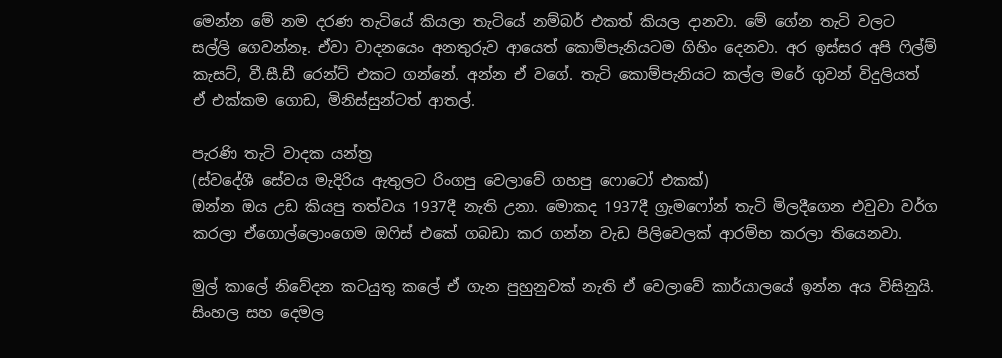මෙන්න මේ නම දරණ තැටියේ කියලා තැටියේ නම්බර් එකත් කියල දානවා. මේ ගේන තැටි වලට සල්ලි ගෙවන්නෑ. ඒවා වාදනයෙං අනතුරුව ආයෙත් කොම්පැනියටම ගිහිං දෙනවා. අර ඉස්සර අපි ෆිල්ම් කැසට්, වී.සී.ඩී රෙන්ට් එකට ගන්නේ. අන්න ඒ වගේ. තැටි කොම්පැනියට කල්ල මරේ ගුවන් විදුලියත් ඒ එක්කම ගොඩ, මිනිස්සුන්ටත් ආතල්.

පැරණි තැටි වාදක යන්ත්‍ර
(ස්වදේශී සේවය මැදිරිය ඇතුලට රිංගපු වෙලාවේ ගහපු ෆොටෝ එකක්)
ඔන්න ඔය උඩ කියපු තත්වය 1937දී නැති උනා. මොකද 1937දී ග්‍රැමෆෝන් තැටි මිලදීගෙන එවුවා වර්ග කරලා ඒගොල්ලොංගෙම ඔෆිස් එකේ ගබඩා කර ගන්න වැඩ පිලිවෙලක් ආරම්භ කරලා තියෙනවා.

මුල් කාලේ නිවේදන කටයුතු කලේ ඒ ගැන පුහුනුවක් නැති ඒ වෙලාවේ කාර්යාලයේ ඉන්න අය විසිනුයි. සිංහල සහ දෙමල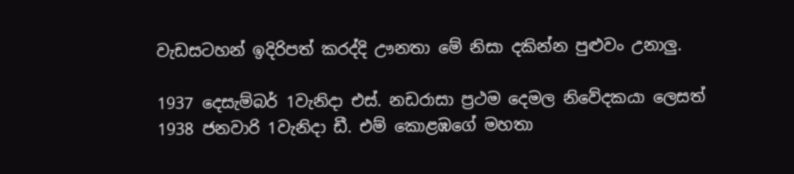වැඩසටහන් ඉදිරිපත් කරද්දි ඌනතා මේ නිසා දකින්න පුළුවං උනාලු.

1937 දෙසැම්බර් 1වැනිදා එස්. නඩරාසා ප්‍රථම දෙමල නිවේදකයා ලෙසත් 1938 ජනවාරි 1වැනිදා ඩී. එම් කොළඹගේ මහතා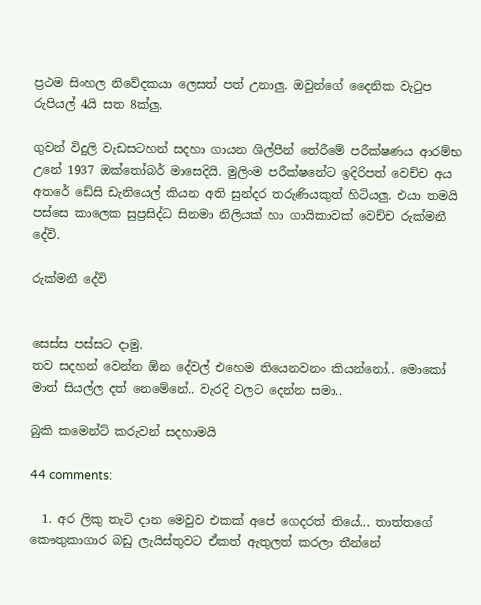ප්‍රථම සිංහල නිවේදකයා ලෙසත් පත් උනාලු. ඔවුන්ගේ දෛනික වැටුප රුපියල් 4යි සත 8ක්ලු.

ගුවන් විදුලි වැඩසටහන් සදහා ගායන ශිල්පීන් තේරීමේ පරීක්ෂණය ආරම්භ උනේ 1937 ඔක්තෝබර් මාසෙදියි. මුලිංම පරීක්ෂනේට ඉදිරිපත් වෙච්ච අය අතරේ ඩේසි ඩැනියෙල් කියන අති සුන්දර තරුණියකුත් හිටියලු. එයා තමයි පස්සෙ කාලෙක සුප්‍රසිද්ධ සිනමා නිලියක් හා ගායිකාවක් වෙච්ච රුක්මනී දේවි.

රුක්මනී දේවි


සෙස්ස පස්සට දාමු.
තව සදහන් වෙන්න ඕන දේවල් එහෙම තියෙනවනං කියන්නෝ.. මොකෝ මාත් සියල්ල දත් නෙමේනේ.. වැරදි වලට දෙන්න සමා..

බුකි කමෙන්ට් කරුවන් සදහාමයි

44 comments:

  1. අර ලිකු තැටි දාන මෙවුව එකක් අපේ ගෙදරත් තියේ... තාත්තගේ කෞතුකාගාර බඩු ලැයිස්තුවට ඒකත් ඇතුලත් කරලා තීන්නේ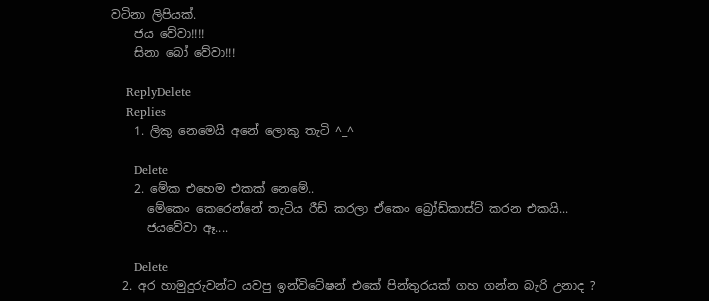වටිනා ලිපියක්.
    ජය වේවා!!!!
    සිනා බෝ වේවා!!!

    ReplyDelete
    Replies
    1. ලිකු නෙමෙයි අනේ ලොකු තැටි ^_^

      Delete
    2. මේක එහෙම එකක් නෙමේ..
      මේකෙං කෙරෙන්නේ තැටිය රීඩ් කරලා ඒකෙං බ්‍රෝඩ්කාස්ට් කරන එකයි...
      ජයවේවා ඈ....

      Delete
  2. අර හාමුදුරුවන්ට යවපු ඉන්විටේෂන් එකේ පින්තුරයක් ගහ ගන්න බැරි උනාද ?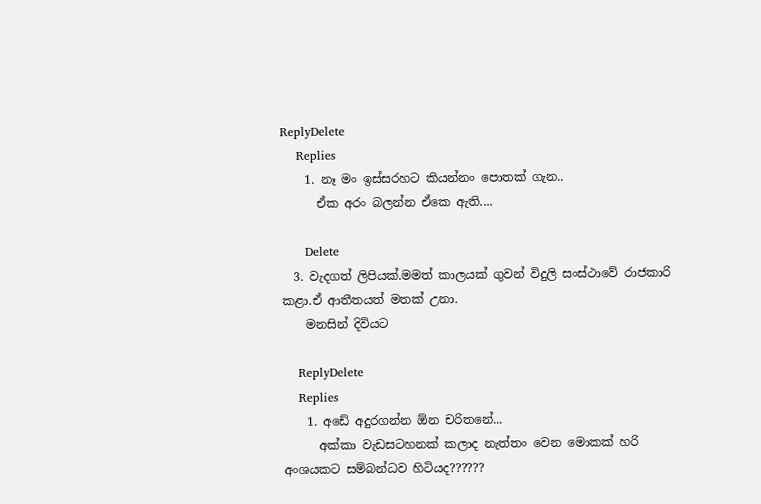ReplyDelete
    Replies
    1. නෑ මං ඉස්සරහට කියන්නං පොතක් ගැන..
      ඒක අරං බලන්න ඒකෙ ඇති....

      Delete
  3. වැදගත් ලිපියක්.මමත් කාලයක් ගුවන් විදුලි සංස්ථාවේ රාජකාරි කළා.ඒ ආතීතයත් මතක් උනා.
    මනසින් දිවියට

    ReplyDelete
    Replies
    1. අඩේ අදුරගන්න ඕන චරිතනේ...
      අක්කා වැඩසටහනක් කලාද නැත්තං වෙන මොකක් හරි අංශයකට සම්බන්ධව හිටියද??????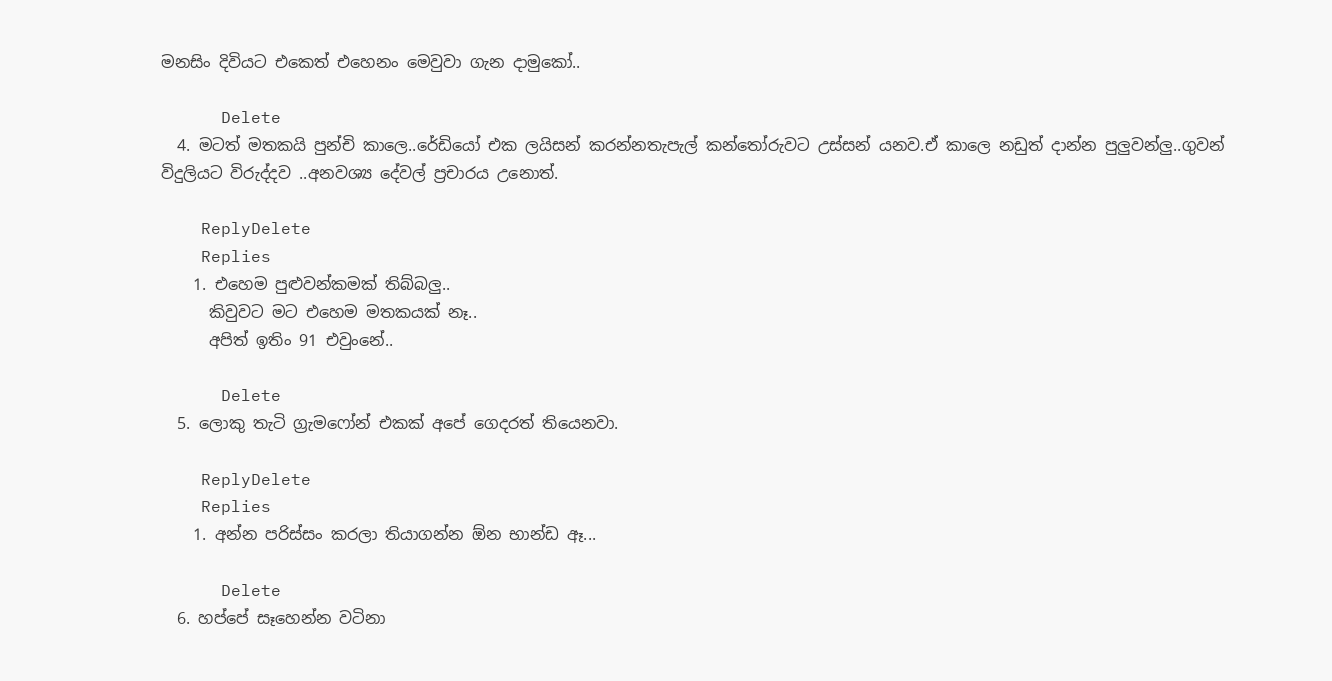මනසිං දිවියට එකෙත් එහෙනං මෙවුවා ගැන දාමුකෝ..

      Delete
  4. මටත් මතකයි පුන්චි කාලෙ..රේඩියෝ එක ලයිසන් කරන්නතැපැල් කන්තෝරුවට උස්සන් යනව.ඒ කාලෙ නඩුත් දාන්න පුලුවන්ලු..ගුවන් විදුලියට විරුද්දව ..අනවශ්‍ය දේවල් ප්‍රචාරය උනොත්.

    ReplyDelete
    Replies
    1. එහෙම පුළුවන්කමක් තිබ්බලු..
      කිවුවට මට එහෙම මතකයක් නෑ..
      අපිත් ඉතිං 91 එවුංනේ..

      Delete
  5. ලොකු තැටි ග්‍රැමෆෝන් එකක් අපේ ගෙදරත් තියෙනවා.

    ReplyDelete
    Replies
    1. අන්න පරිස්සං කරලා තියාගන්න ඕන භාන්ඩ ඈ...

      Delete
  6. හප්පේ සෑහෙන්න වටිනා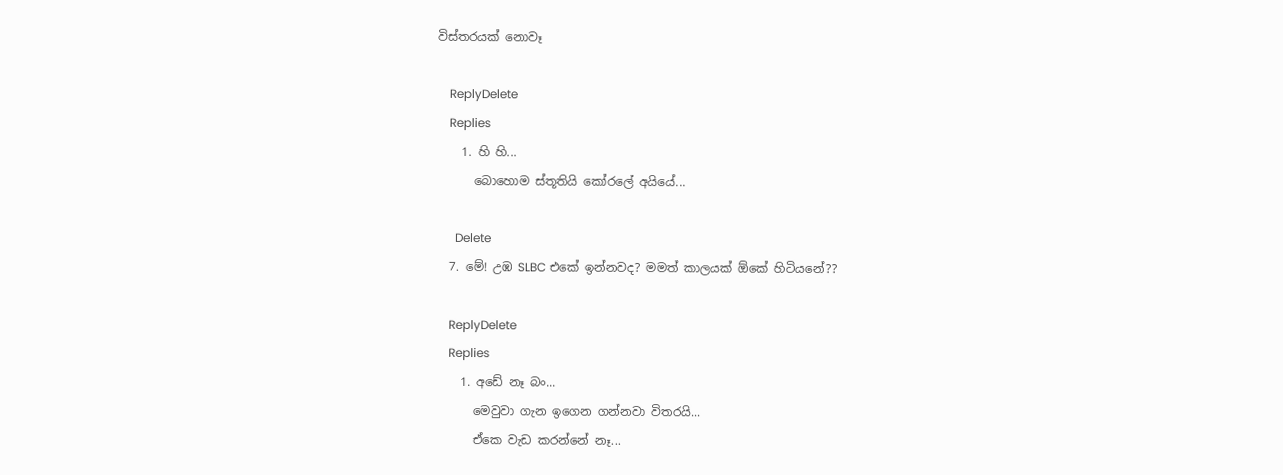විස්තරයක් නොවෑ

    ReplyDelete
    Replies
    1. හි හි...
      බොහොම ස්තූතියි කෝරලේ අයියේ...

      Delete
  7. මේ! උඹ SLBC එකේ ඉන්නවද? මමත් කාලයක් ඕකේ හිටියනේ??

    ReplyDelete
    Replies
    1. අඩේ නෑ බං...
      මෙවුවා ගැන ඉගෙන ගන්නවා විතරයි...
      ඒකෙ වැඩ කරන්නේ නෑ...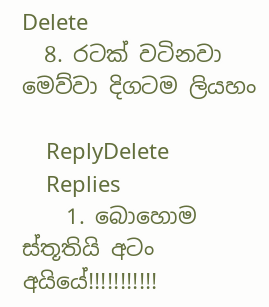Delete
  8. රටක් වටිනවා මෙව්වා දිගටම ලියහං

    ReplyDelete
    Replies
    1. බොහොම ස්තූතියි අටං අයියේ!!!!!!!!!!!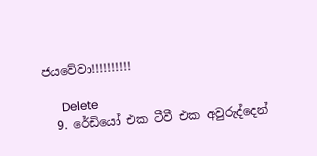ජයවේවා!!!!!!!!!!

      Delete
  9. රේඩියෝ එක ටීවී එක අවුරුද්දෙන්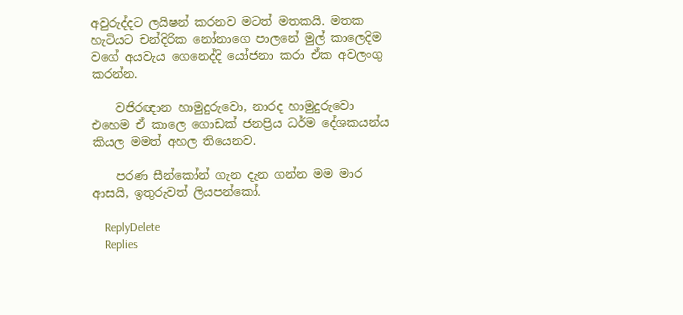අවුරුද්දට ලයිෂන් කරනව මටත් මතකයි. මතක හැටියට චන්දිරික නෝනාගෙ පාලනේ මුල් කාලෙදිම වගේ අයවැය ගෙනෙද්දි යෝජනා කරා ඒක අවලංගු කරන්න.

    වජිරඥාන හාමුදුරුවො, නාරද හාමුදුරුවො එහෙම ඒ කාලෙ ගොඩක් ජනප්‍රිය ධර්ම දේශකයන්ය කියල මමත් අහල තියෙනව.

    පරණ සීන්කෝන් ගැන දැන ගන්න මම මාර ආසයි, ඉතුරුවත් ලියපන්කෝ.

    ReplyDelete
    Replies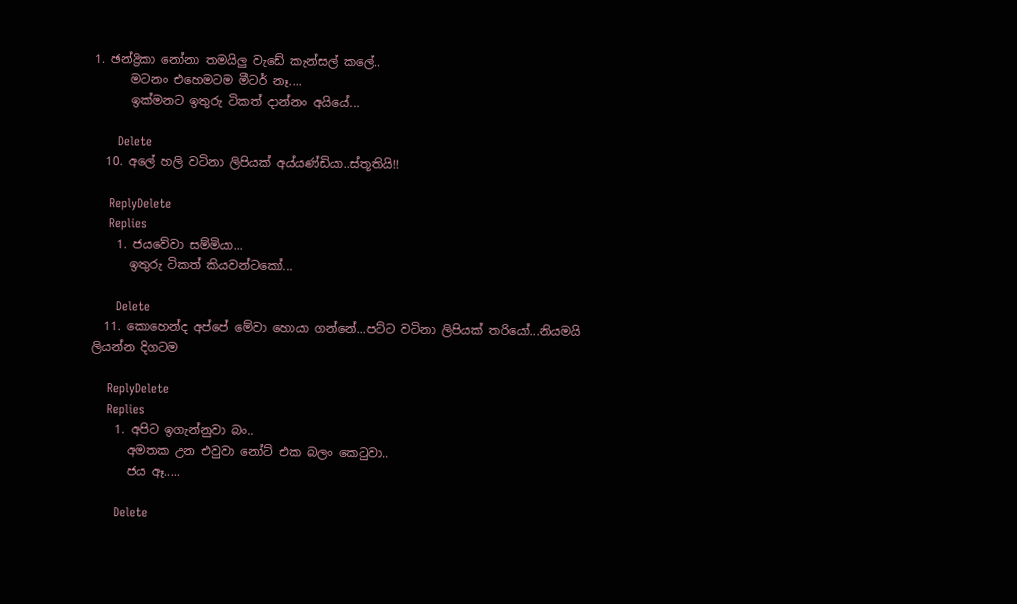1. ඡන්ද්‍රිකා නෝනා තමයිලු වැඩේ කැන්සල් කලේ..
      මටනං එහෙමටම මීටර් නෑ....
      ඉක්මනට ඉතුරු ටිකත් දාන්නං අයියේ...

      Delete
  10. අලේ හලි වටිනා ලිපියක් අය්යණ්ඩියා..ස්තූතියි!!

    ReplyDelete
    Replies
    1. ජයවේවා සම්මියා...
      ඉතුරු ටිකත් කියවන්ටකෝ...

      Delete
  11. කොහෙන්ද අප්පේ මේවා හොයා ගන්නේ...පට්ට වටිනා ලිපියක් තරියෝ...නියමයි ලියන්න දිගටම

    ReplyDelete
    Replies
    1. අපිට ඉගැන්නුවා බං..
      අමතක උන එවුවා නෝට් එක බලං කෙටුවා..
      ජය ඈ.....

      Delete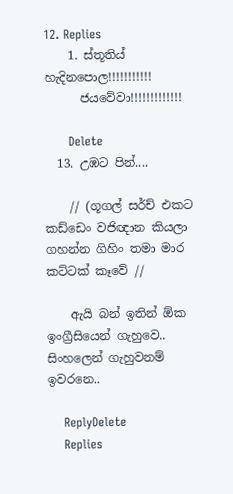12. Replies
    1. ස්තූතිය් හැදිනපොල!!!!!!!!!!!
      ජයවේවා!!!!!!!!!!!!!

      Delete
  13. උඹට පින්....

    // (ගූගල් සර්ච් එකට කඩ්ඩෙං වජිඥාන කියලා ගහන්න ගිහිං තමා මාර කට්ටක් කෑවේ //

    ඇයි බන් ඉතින් ඕක ඉංග්‍රීසියෙන් ගැහුවෙ.. සිංහලෙන් ගැහුවනම් ඉවරනෙ..

    ReplyDelete
    Replies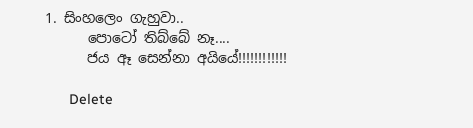1. සිංහලෙං ගැහුවා..
      පොටෝ තිබ්බේ නෑ....
      ජය ඈ සෙන්නා අයියේ!!!!!!!!!!!!

      Delete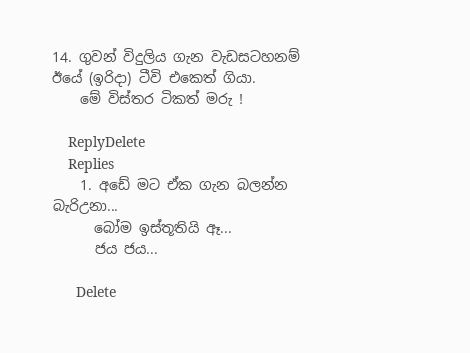14. ගුවන් විදුලිය ගැන වැඩසටහනම් ඊයේ (ඉරිදා) ටීවි එකෙත් ගියා.
    මේ විස්තර ටිකත් මරු !

    ReplyDelete
    Replies
    1. අඩේ මට ඒක ගැන බලන්න බැරිඋනා...
      බෝම ඉස්තූතියි ඈ...
      ජය ජය...

      Delete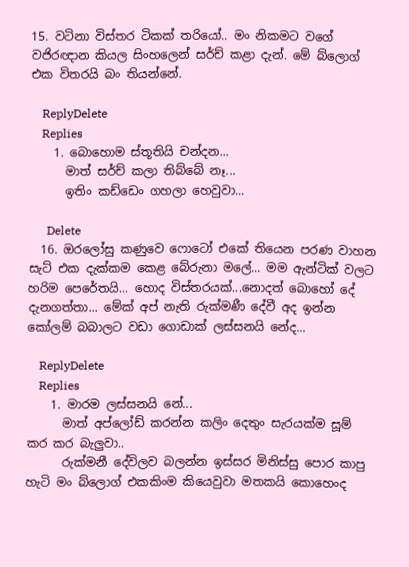15. වටිනා විස්තර ටිකක් තරියෝ.. මං නිකමට වගේ වජිරඥාන කියල සිංහලෙන් සර්ච් කළා දැන්. මේ බ්ලොග් එක විතරයි බං තියන්නේ.

    ReplyDelete
    Replies
    1. බොහොම ස්තූතියි චන්දන...
      මාත් සර්ච් කලා තිබ්බේ නෑ...
      ඉතිං කඩ්ඩෙං ගහලා හෙවුවා...

      Delete
  16. ඔරලෝසු කණුවෙ ෆොටෝ එකේ තියෙන පරණ වාහන සැට් එක දැක්කම කෙළ බේරුනා මලේ... මම ඇන්ටික් වලට හරිම පෙරේතයි... හොද විස්තරයක්...නොදත් බොහෝ දේ දැනගත්තා... මේක් අප් නැති රුක්මණී දේවී අද ඉන්න කෝලම් බබාලට වඩා ගොඩාක් ලස්සනයි නේද...

    ReplyDelete
    Replies
    1. මාරම ලස්සනයි නේ...
      මාත් අප්ලෝඩ් කරන්න කලිං දෙතුං සැරයක්ම සූම් කර කර බැලුවා..
      රුක්මනී දේවිලව බලන්න ඉස්සර මිනිස්සු පොර කාපු හැටි මං බ්ලොග් එකකිංම කියෙවුවා මතකයි කොහෙංද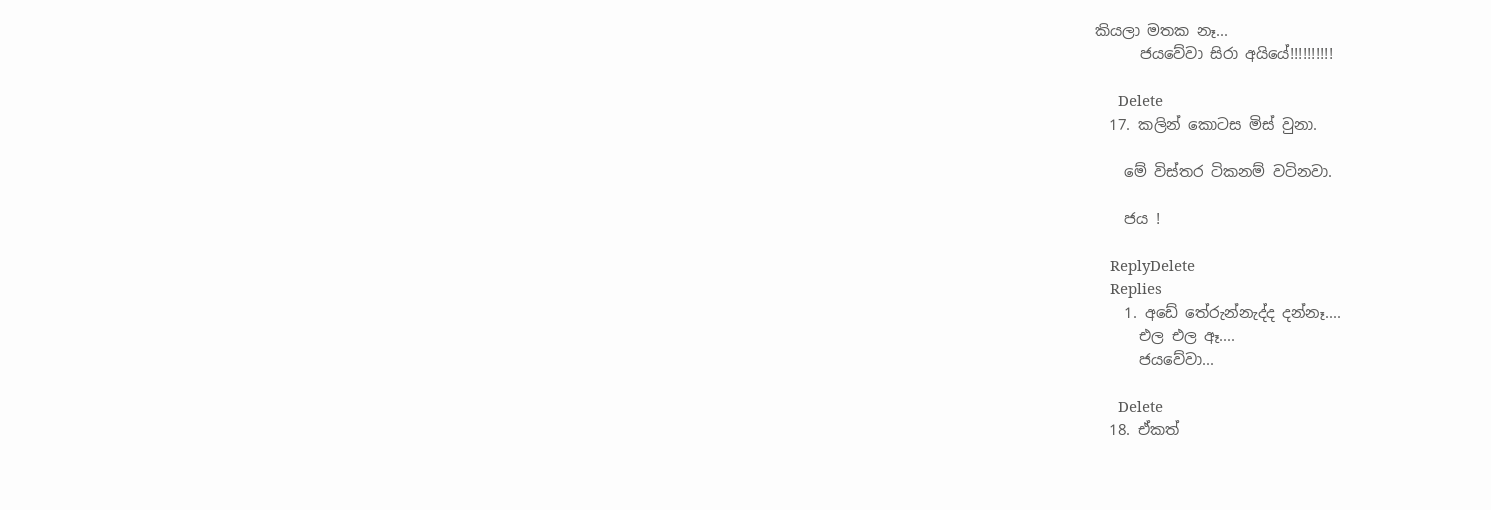කියලා මතක නෑ...
      ජයවේවා සිරා අයියේ!!!!!!!!!!

      Delete
  17. කලින් කොටස මිස් වුනා.

    මේ විස්තර ටිකනම් වටිනවා.

    ජය !

    ReplyDelete
    Replies
    1. අඩේ තේරුන්නැද්ද දන්නෑ....
      එල එල ඈ....
      ජයවේවා...

      Delete
  18. ඒකත්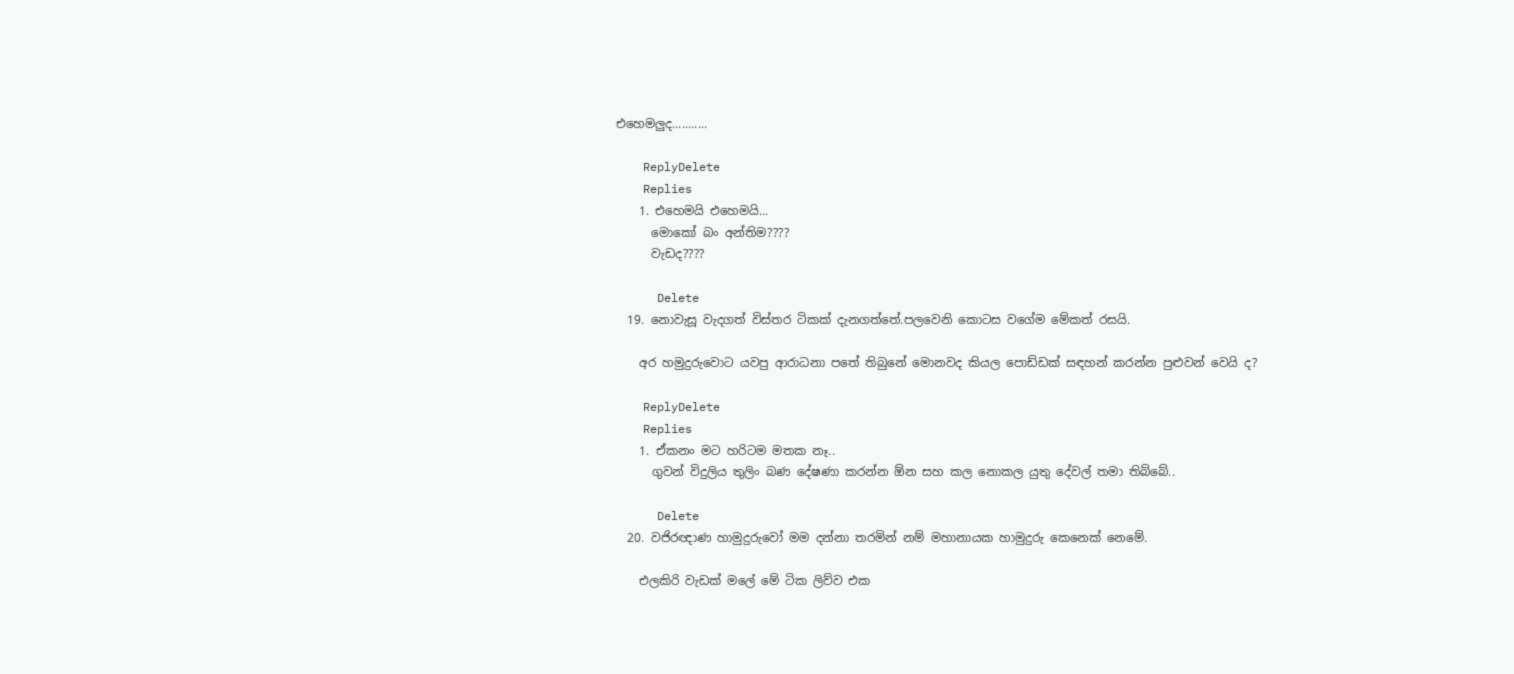එහෙමලුද...........

    ReplyDelete
    Replies
    1. එහෙමයි එහෙමයි...
      මොකෝ බං අන්තිම????
      වැඩද????

      Delete
  19. නොවැසූ වැදගත් විස්තර ටිකක් දැනගත්තේ.පලවෙනි කොටස වගේම මේකත් රසයි.

    අර හමුදුරුවොට යවපු ආරාධනා පතේ තිබුනේ මොනවද කියල පොඩ්ඩක් සඳහන් කරන්න පුළුවන් වෙයි ද?

    ReplyDelete
    Replies
    1. ඒකනං මට හරිටම මතක නෑ..
      ගුවන් විදුලිය තුලිං බණ දේෂණා කරන්න ඕන සහ කල නොකල යුතු දේවල් තමා තිබ්බේ..

      Delete
  20. වජිරඥාණ හාමුදුරුවෝ මම දන්නා තරමින් නම් මහානායක හාමුදුරු කෙනෙක් නෙමේ.

    එලකිරි වැඩක් මලේ මේ ටික ලිව්ව එක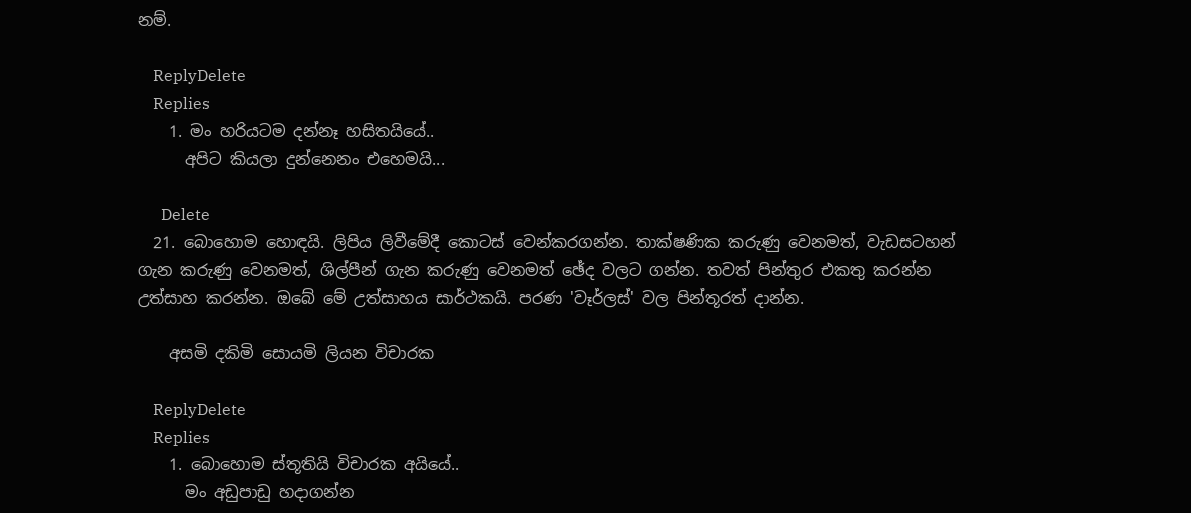නම්.

    ReplyDelete
    Replies
    1. මං හරියටම දන්නෑ හසිතයියේ..
      අපිට කියලා දුන්නෙනං එහෙමයි...

      Delete
  21. බොහොම හොඳයි. ලිපිය ලිවීමේදී කොටස් වෙන්කරගන්න. තාක්ෂණික කරුණු වෙනමත්, වැඩසටහන් ගැන කරුණු වෙනමත්, ශිල්පීන් ගැන කරුණු වෙනමත් ඡේද වලට ගන්න. තවත් පින්තුර එකතු කරන්න උත්සාහ කරන්න. ඔබේ මේ උත්සාහය සාර්ථකයි. පරණ 'වෑර්ලස්' වල පින්තූරත් දාන්න.

    අසමි දකිමි සොයමි ලියන විචාරක

    ReplyDelete
    Replies
    1. බොහොම ස්තූතියි විචාරක අයියේ..
      මං අඩුපාඩු හදාගන්න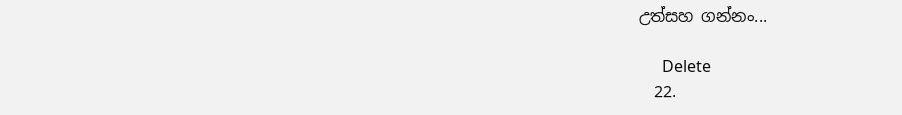උත්සහ ගන්නං...

      Delete
  22.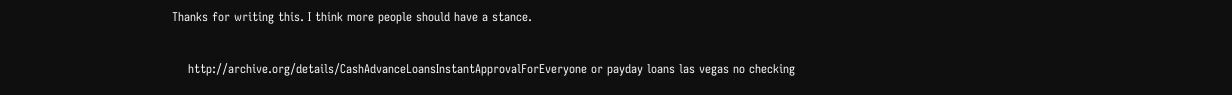Thanks for writing this. I think more people should have a stance.


    http://archive.org/details/CashAdvanceLoansInstantApprovalForEveryone or payday loans las vegas no checking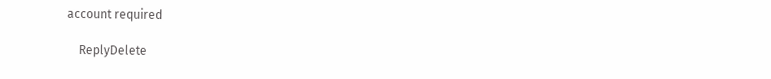account required

    ReplyDelete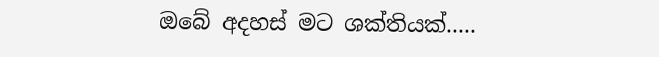ඔබේ අදහස් මට ශක්තියක්.....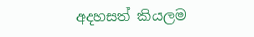අදහසත් කියලම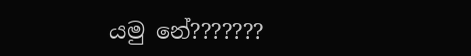යමු නේ???????